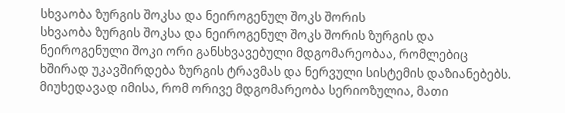სხვაობა ზურგის შოკსა და ნეიროგენულ შოკს შორის
სხვაობა ზურგის შოკსა და ნეიროგენულ შოკს შორის ზურგის და ნეიროგენული შოკი ორი განსხვავებული მდგომარეობაა, რომლებიც ხშირად უკავშირდება ზურგის ტრავმას და ნერვული სისტემის დაზიანებებს. მიუხედავად იმისა, რომ ორივე მდგომარეობა სერიოზულია, მათი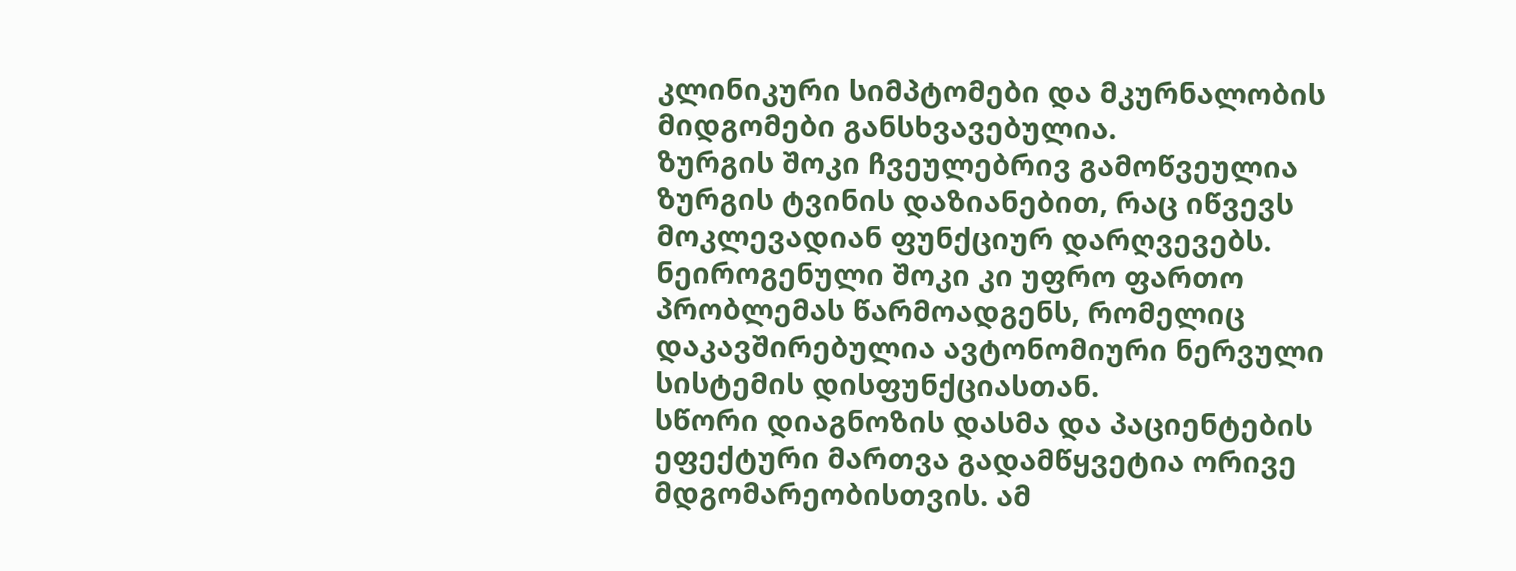კლინიკური სიმპტომები და მკურნალობის მიდგომები განსხვავებულია.
ზურგის შოკი ჩვეულებრივ გამოწვეულია ზურგის ტვინის დაზიანებით, რაც იწვევს მოკლევადიან ფუნქციურ დარღვევებს. ნეიროგენული შოკი კი უფრო ფართო პრობლემას წარმოადგენს, რომელიც დაკავშირებულია ავტონომიური ნერვული სისტემის დისფუნქციასთან.
სწორი დიაგნოზის დასმა და პაციენტების ეფექტური მართვა გადამწყვეტია ორივე მდგომარეობისთვის. ამ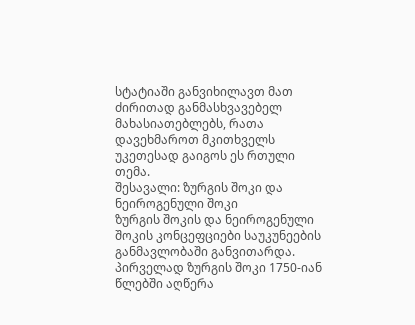სტატიაში განვიხილავთ მათ ძირითად განმასხვავებელ მახასიათებლებს, რათა დავეხმაროთ მკითხველს უკეთესად გაიგოს ეს რთული თემა.
შესავალი: ზურგის შოკი და ნეიროგენული შოკი
ზურგის შოკის და ნეიროგენული შოკის კონცეფციები საუკუნეების განმავლობაში განვითარდა. პირველად ზურგის შოკი 1750-იან წლებში აღწერა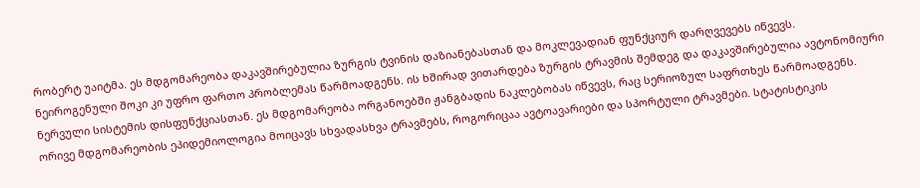რობერტ უაიტმა. ეს მდგომარეობა დაკავშირებულია ზურგის ტვინის დაზიანებასთან და მოკლევადიან ფუნქციურ დარღვევებს იწვევს.
ნეიროგენული შოკი კი უფრო ფართო პრობლემას წარმოადგენს. ის ხშირად ვითარდება ზურგის ტრავმის შემდეგ და დაკავშირებულია ავტონომიური ნერვული სისტემის დისფუნქციასთან. ეს მდგომარეობა ორგანოებში ჟანგბადის ნაკლებობას იწვევს, რაც სერიოზულ საფრთხეს წარმოადგენს.
ორივე მდგომარეობის ეპიდემიოლოგია მოიცავს სხვადასხვა ტრავმებს, როგორიცაა ავტოავარიები და სპორტული ტრავმები. სტატისტიკის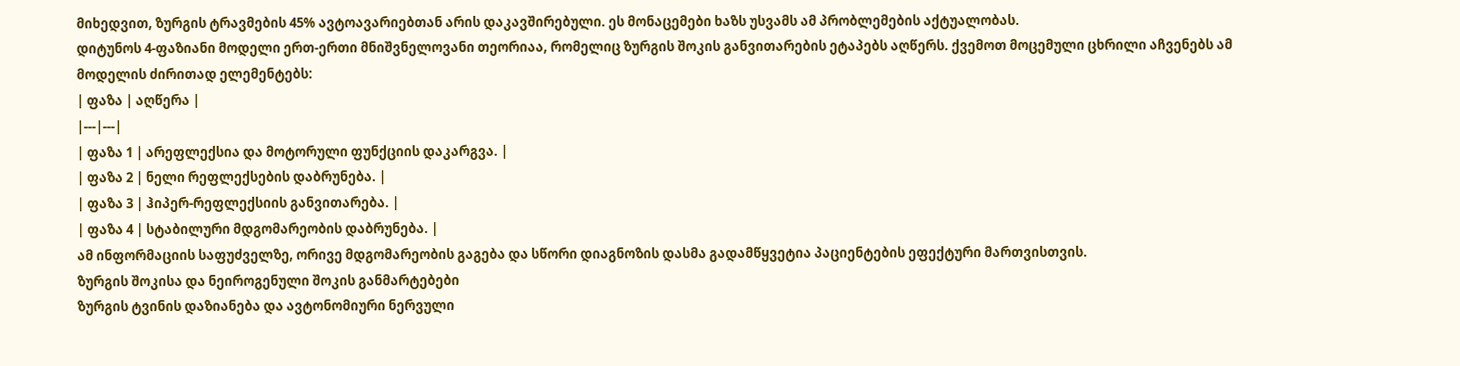მიხედვით, ზურგის ტრავმების 45% ავტოავარიებთან არის დაკავშირებული. ეს მონაცემები ხაზს უსვამს ამ პრობლემების აქტუალობას.
დიტუნოს 4-ფაზიანი მოდელი ერთ-ერთი მნიშვნელოვანი თეორიაა, რომელიც ზურგის შოკის განვითარების ეტაპებს აღწერს. ქვემოთ მოცემული ცხრილი აჩვენებს ამ მოდელის ძირითად ელემენტებს:
| ფაზა | აღწერა |
|---|---|
| ფაზა 1 | არეფლექსია და მოტორული ფუნქციის დაკარგვა. |
| ფაზა 2 | ნელი რეფლექსების დაბრუნება. |
| ფაზა 3 | ჰიპერ-რეფლექსიის განვითარება. |
| ფაზა 4 | სტაბილური მდგომარეობის დაბრუნება. |
ამ ინფორმაციის საფუძველზე, ორივე მდგომარეობის გაგება და სწორი დიაგნოზის დასმა გადამწყვეტია პაციენტების ეფექტური მართვისთვის.
ზურგის შოკისა და ნეიროგენული შოკის განმარტებები
ზურგის ტვინის დაზიანება და ავტონომიური ნერვული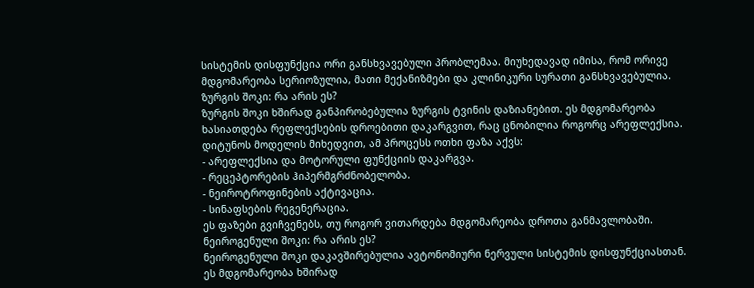სისტემის დისფუნქცია ორი განსხვავებული პრობლემაა. მიუხედავად იმისა, რომ ორივე მდგომარეობა სერიოზულია, მათი მექანიზმები და კლინიკური სურათი განსხვავებულია.
ზურგის შოკი: რა არის ეს?
ზურგის შოკი ხშირად განპირობებულია ზურგის ტვინის დაზიანებით. ეს მდგომარეობა ხასიათდება რეფლექსების დროებითი დაკარგვით, რაც ცნობილია როგორც არეფლექსია. დიტუნოს მოდელის მიხედვით, ამ პროცესს ოთხი ფაზა აქვს:
- არეფლექსია და მოტორული ფუნქციის დაკარგვა.
- რეცეპტორების ჰიპერმგრძნობელობა.
- ნეიროტროფინების აქტივაცია.
- სინაფსების რეგენერაცია.
ეს ფაზები გვიჩვენებს, თუ როგორ ვითარდება მდგომარეობა დროთა განმავლობაში.
ნეიროგენული შოკი: რა არის ეს?
ნეიროგენული შოკი დაკავშირებულია ავტონომიური ნერვული სისტემის დისფუნქციასთან. ეს მდგომარეობა ხშირად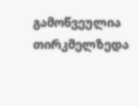გამოწვეულია თირკმელზედა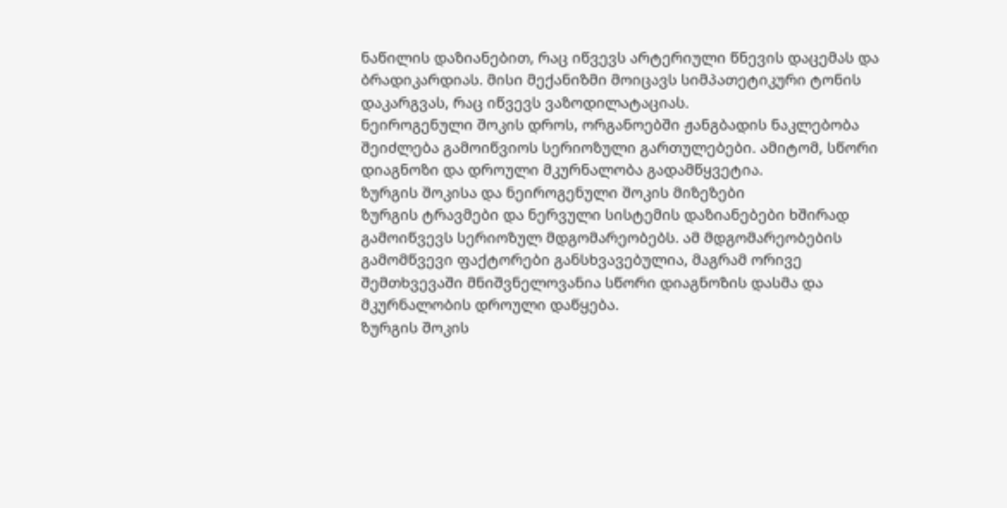ნაწილის დაზიანებით, რაც იწვევს არტერიული წნევის დაცემას და ბრადიკარდიას. მისი მექანიზმი მოიცავს სიმპათეტიკური ტონის დაკარგვას, რაც იწვევს ვაზოდილატაციას.
ნეიროგენული შოკის დროს, ორგანოებში ჟანგბადის ნაკლებობა შეიძლება გამოიწვიოს სერიოზული გართულებები. ამიტომ, სწორი დიაგნოზი და დროული მკურნალობა გადამწყვეტია.
ზურგის შოკისა და ნეიროგენული შოკის მიზეზები
ზურგის ტრავმები და ნერვული სისტემის დაზიანებები ხშირად გამოიწვევს სერიოზულ მდგომარეობებს. ამ მდგომარეობების გამომწვევი ფაქტორები განსხვავებულია, მაგრამ ორივე შემთხვევაში მნიშვნელოვანია სწორი დიაგნოზის დასმა და მკურნალობის დროული დაწყება.
ზურგის შოკის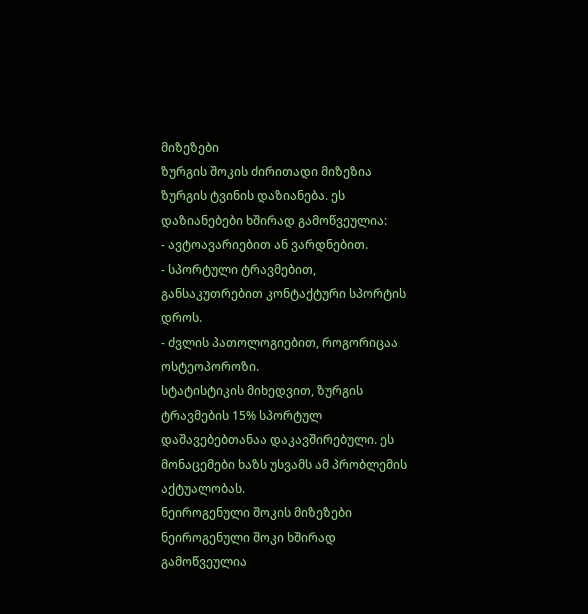მიზეზები
ზურგის შოკის ძირითადი მიზეზია ზურგის ტვინის დაზიანება. ეს დაზიანებები ხშირად გამოწვეულია:
- ავტოავარიებით ან ვარდნებით.
- სპორტული ტრავმებით, განსაკუთრებით კონტაქტური სპორტის დროს.
- ძვლის პათოლოგიებით, როგორიცაა ოსტეოპოროზი.
სტატისტიკის მიხედვით, ზურგის ტრავმების 15% სპორტულ დაშავებებთანაა დაკავშირებული. ეს მონაცემები ხაზს უსვამს ამ პრობლემის აქტუალობას.
ნეიროგენული შოკის მიზეზები
ნეიროგენული შოკი ხშირად გამოწვეულია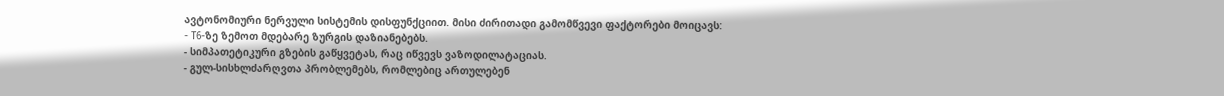ავტონომიური ნერვული სისტემის დისფუნქციით. მისი ძირითადი გამომწვევი ფაქტორები მოიცავს:
- T6-ზე ზემოთ მდებარე ზურგის დაზიანებებს.
- სიმპათეტიკური გზების გაწყვეტას, რაც იწვევს ვაზოდილატაციას.
- გულ-სისხლძარღვთა პრობლემებს, რომლებიც ართულებენ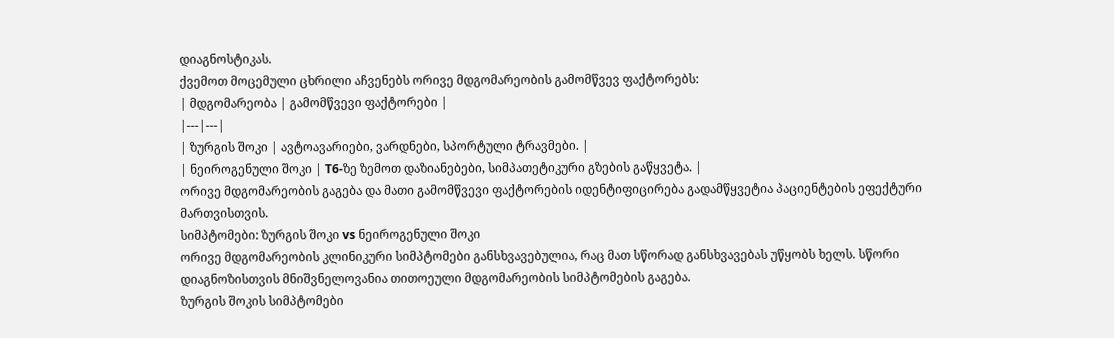დიაგნოსტიკას.
ქვემოთ მოცემული ცხრილი აჩვენებს ორივე მდგომარეობის გამომწვევ ფაქტორებს:
| მდგომარეობა | გამომწვევი ფაქტორები |
|---|---|
| ზურგის შოკი | ავტოავარიები, ვარდნები, სპორტული ტრავმები. |
| ნეიროგენული შოკი | T6-ზე ზემოთ დაზიანებები, სიმპათეტიკური გზების გაწყვეტა. |
ორივე მდგომარეობის გაგება და მათი გამომწვევი ფაქტორების იდენტიფიცირება გადამწყვეტია პაციენტების ეფექტური მართვისთვის.
სიმპტომები: ზურგის შოკი vs ნეიროგენული შოკი
ორივე მდგომარეობის კლინიკური სიმპტომები განსხვავებულია, რაც მათ სწორად განსხვავებას უწყობს ხელს. სწორი დიაგნოზისთვის მნიშვნელოვანია თითოეული მდგომარეობის სიმპტომების გაგება.
ზურგის შოკის სიმპტომები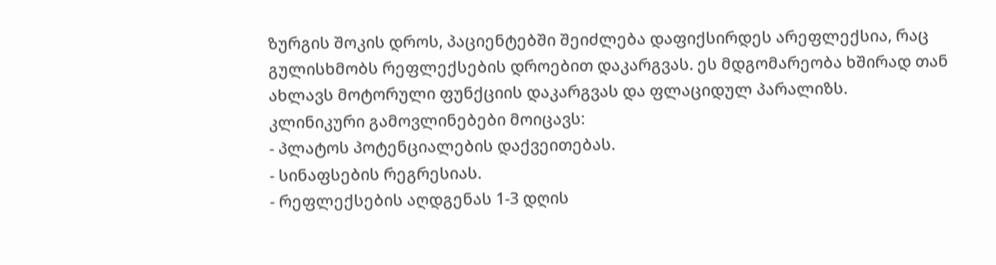ზურგის შოკის დროს, პაციენტებში შეიძლება დაფიქსირდეს არეფლექსია, რაც გულისხმობს რეფლექსების დროებით დაკარგვას. ეს მდგომარეობა ხშირად თან ახლავს მოტორული ფუნქციის დაკარგვას და ფლაციდულ პარალიზს.
კლინიკური გამოვლინებები მოიცავს:
- პლატოს პოტენციალების დაქვეითებას.
- სინაფსების რეგრესიას.
- რეფლექსების აღდგენას 1-3 დღის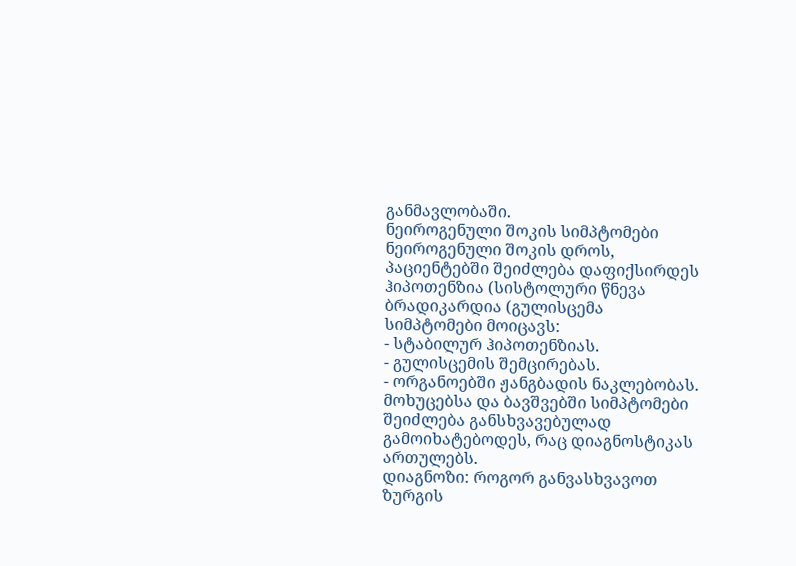განმავლობაში.
ნეიროგენული შოკის სიმპტომები
ნეიროგენული შოკის დროს, პაციენტებში შეიძლება დაფიქსირდეს ჰიპოთენზია (სისტოლური წნევა ბრადიკარდია (გულისცემა
სიმპტომები მოიცავს:
- სტაბილურ ჰიპოთენზიას.
- გულისცემის შემცირებას.
- ორგანოებში ჟანგბადის ნაკლებობას.
მოხუცებსა და ბავშვებში სიმპტომები შეიძლება განსხვავებულად გამოიხატებოდეს, რაც დიაგნოსტიკას ართულებს.
დიაგნოზი: როგორ განვასხვავოთ ზურგის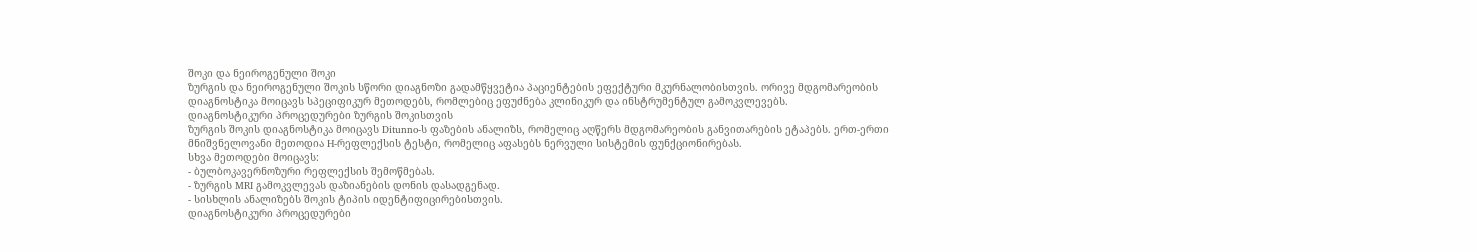შოკი და ნეიროგენული შოკი
ზურგის და ნეიროგენული შოკის სწორი დიაგნოზი გადამწყვეტია პაციენტების ეფექტური მკურნალობისთვის. ორივე მდგომარეობის დიაგნოსტიკა მოიცავს სპეციფიკურ მეთოდებს, რომლებიც ეფუძნება კლინიკურ და ინსტრუმენტულ გამოკვლევებს.
დიაგნოსტიკური პროცედურები ზურგის შოკისთვის
ზურგის შოკის დიაგნოსტიკა მოიცავს Ditunno-ს ფაზების ანალიზს, რომელიც აღწერს მდგომარეობის განვითარების ეტაპებს. ერთ-ერთი მნიშვნელოვანი მეთოდია H-რეფლექსის ტესტი, რომელიც აფასებს ნერვული სისტემის ფუნქციონირებას.
სხვა მეთოდები მოიცავს:
- ბულბოკავერნოზური რეფლექსის შემოწმებას.
- ზურგის MRI გამოკვლევას დაზიანების დონის დასადგენად.
- სისხლის ანალიზებს შოკის ტიპის იდენტიფიცირებისთვის.
დიაგნოსტიკური პროცედურები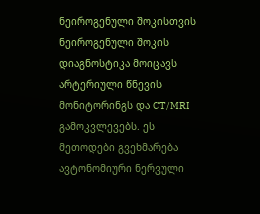ნეიროგენული შოკისთვის
ნეიროგენული შოკის დიაგნოსტიკა მოიცავს არტერიული წნევის მონიტორინგს და CT/MRI გამოკვლევებს. ეს მეთოდები გვეხმარება ავტონომიური ნერვული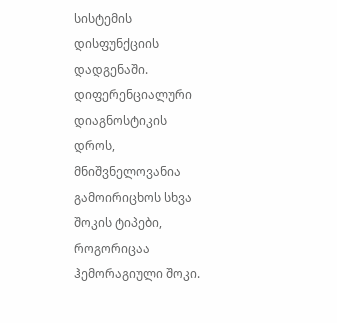სისტემის დისფუნქციის დადგენაში.
დიფერენციალური დიაგნოსტიკის დროს, მნიშვნელოვანია გამოირიცხოს სხვა შოკის ტიპები, როგორიცაა ჰემორაგიული შოკი.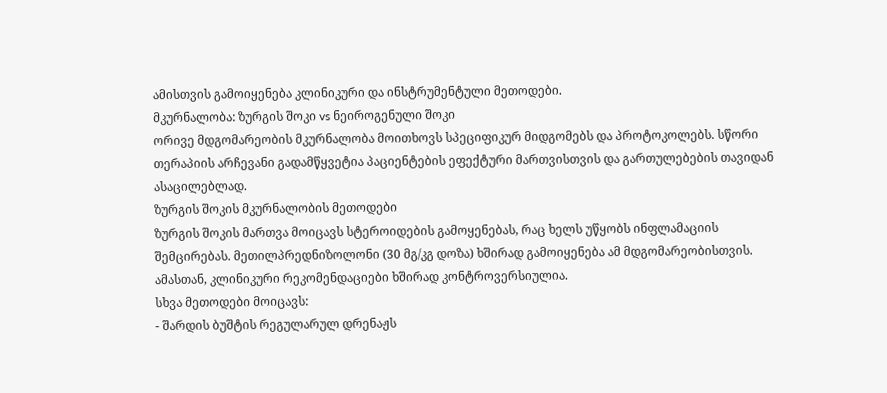ამისთვის გამოიყენება კლინიკური და ინსტრუმენტული მეთოდები.
მკურნალობა: ზურგის შოკი vs ნეიროგენული შოკი
ორივე მდგომარეობის მკურნალობა მოითხოვს სპეციფიკურ მიდგომებს და პროტოკოლებს. სწორი თერაპიის არჩევანი გადამწყვეტია პაციენტების ეფექტური მართვისთვის და გართულებების თავიდან ასაცილებლად.
ზურგის შოკის მკურნალობის მეთოდები
ზურგის შოკის მართვა მოიცავს სტეროიდების გამოყენებას, რაც ხელს უწყობს ინფლამაციის შემცირებას. მეთილპრედნიზოლონი (30 მგ/კგ დოზა) ხშირად გამოიყენება ამ მდგომარეობისთვის. ამასთან, კლინიკური რეკომენდაციები ხშირად კონტროვერსიულია.
სხვა მეთოდები მოიცავს:
- შარდის ბუშტის რეგულარულ დრენაჟს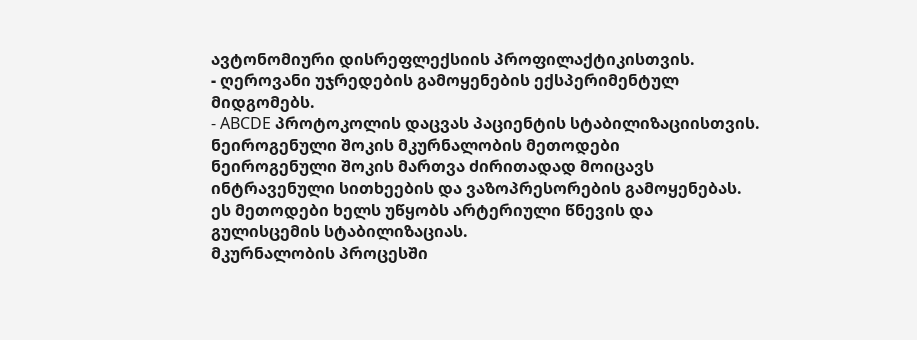ავტონომიური დისრეფლექსიის პროფილაქტიკისთვის.
- ღეროვანი უჯრედების გამოყენების ექსპერიმენტულ მიდგომებს.
- ABCDE პროტოკოლის დაცვას პაციენტის სტაბილიზაციისთვის.
ნეიროგენული შოკის მკურნალობის მეთოდები
ნეიროგენული შოკის მართვა ძირითადად მოიცავს ინტრავენული სითხეების და ვაზოპრესორების გამოყენებას. ეს მეთოდები ხელს უწყობს არტერიული წნევის და გულისცემის სტაბილიზაციას.
მკურნალობის პროცესში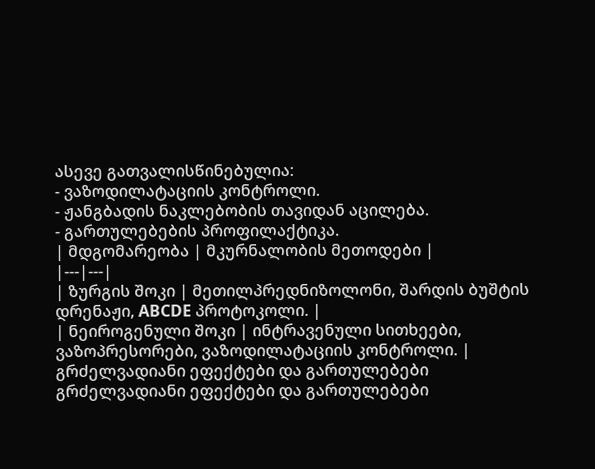ასევე გათვალისწინებულია:
- ვაზოდილატაციის კონტროლი.
- ჟანგბადის ნაკლებობის თავიდან აცილება.
- გართულებების პროფილაქტიკა.
| მდგომარეობა | მკურნალობის მეთოდები |
|---|---|
| ზურგის შოკი | მეთილპრედნიზოლონი, შარდის ბუშტის დრენაჟი, ABCDE პროტოკოლი. |
| ნეიროგენული შოკი | ინტრავენული სითხეები, ვაზოპრესორები, ვაზოდილატაციის კონტროლი. |
გრძელვადიანი ეფექტები და გართულებები
გრძელვადიანი ეფექტები და გართულებები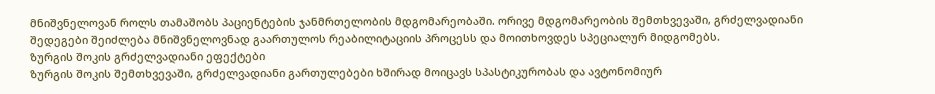მნიშვნელოვან როლს თამაშობს პაციენტების ჯანმრთელობის მდგომარეობაში. ორივე მდგომარეობის შემთხვევაში, გრძელვადიანი შედეგები შეიძლება მნიშვნელოვნად გაართულოს რეაბილიტაციის პროცესს და მოითხოვდეს სპეციალურ მიდგომებს.
ზურგის შოკის გრძელვადიანი ეფექტები
ზურგის შოკის შემთხვევაში, გრძელვადიანი გართულებები ხშირად მოიცავს სპასტიკურობას და ავტონომიურ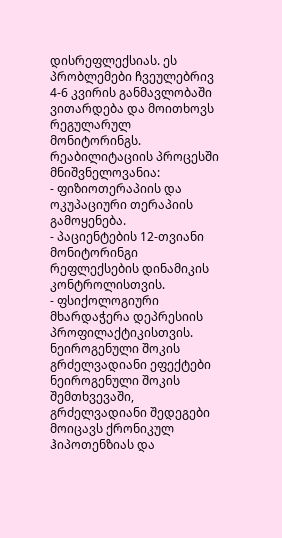დისრეფლექსიას. ეს პრობლემები ჩვეულებრივ 4-6 კვირის განმავლობაში ვითარდება და მოითხოვს რეგულარულ მონიტორინგს.
რეაბილიტაციის პროცესში მნიშვნელოვანია:
- ფიზიოთერაპიის და ოკუპაციური თერაპიის გამოყენება.
- პაციენტების 12-თვიანი მონიტორინგი რეფლექსების დინამიკის კონტროლისთვის.
- ფსიქოლოგიური მხარდაჭერა დეპრესიის პროფილაქტიკისთვის.
ნეიროგენული შოკის გრძელვადიანი ეფექტები
ნეიროგენული შოკის შემთხვევაში, გრძელვადიანი შედეგები მოიცავს ქრონიკულ ჰიპოთენზიას და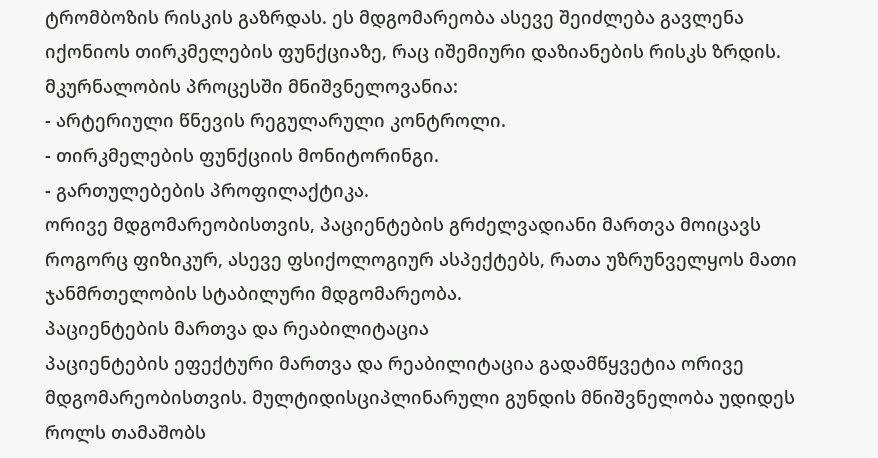ტრომბოზის რისკის გაზრდას. ეს მდგომარეობა ასევე შეიძლება გავლენა იქონიოს თირკმელების ფუნქციაზე, რაც იშემიური დაზიანების რისკს ზრდის.
მკურნალობის პროცესში მნიშვნელოვანია:
- არტერიული წნევის რეგულარული კონტროლი.
- თირკმელების ფუნქციის მონიტორინგი.
- გართულებების პროფილაქტიკა.
ორივე მდგომარეობისთვის, პაციენტების გრძელვადიანი მართვა მოიცავს როგორც ფიზიკურ, ასევე ფსიქოლოგიურ ასპექტებს, რათა უზრუნველყოს მათი ჯანმრთელობის სტაბილური მდგომარეობა.
პაციენტების მართვა და რეაბილიტაცია
პაციენტების ეფექტური მართვა და რეაბილიტაცია გადამწყვეტია ორივე მდგომარეობისთვის. მულტიდისციპლინარული გუნდის მნიშვნელობა უდიდეს როლს თამაშობს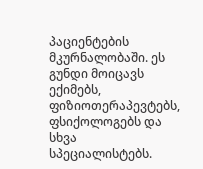პაციენტების მკურნალობაში. ეს გუნდი მოიცავს ექიმებს, ფიზიოთერაპევტებს, ფსიქოლოგებს და სხვა სპეციალისტებს.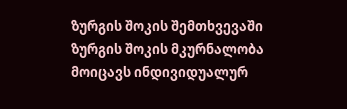ზურგის შოკის შემთხვევაში
ზურგის შოკის მკურნალობა მოიცავს ინდივიდუალურ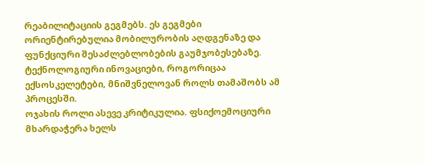რეაბილიტაციის გეგმებს. ეს გეგმები ორიენტირებულია მობილურობის აღდგენაზე და ფუნქციური შესაძლებლობების გაუმჯობესებაზე. ტექნოლოგიური ინოვაციები, როგორიცაა ექსოსკელეტები, მნიშვნელოვან როლს თამაშობს ამ პროცესში.
ოჯახის როლი ასევე კრიტიკულია. ფსიქოემოციური მხარდაჭერა ხელს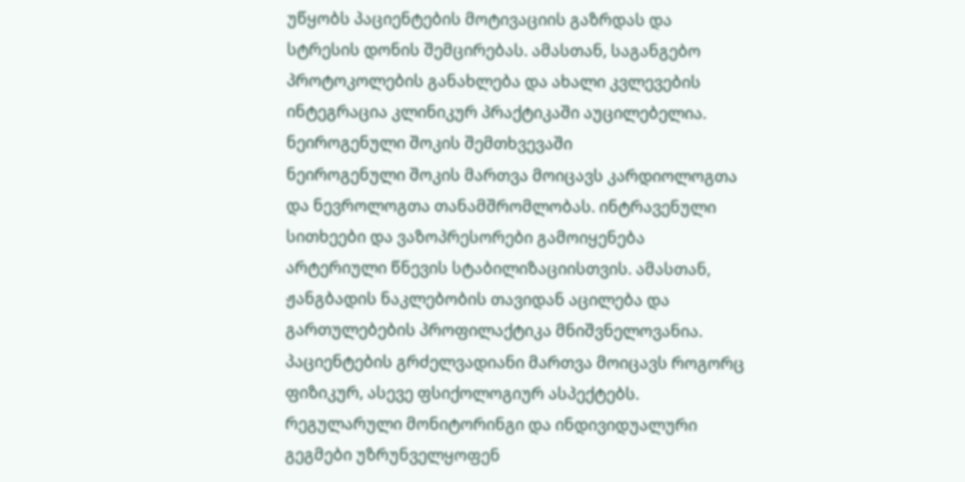უწყობს პაციენტების მოტივაციის გაზრდას და სტრესის დონის შემცირებას. ამასთან, საგანგებო პროტოკოლების განახლება და ახალი კვლევების ინტეგრაცია კლინიკურ პრაქტიკაში აუცილებელია.
ნეიროგენული შოკის შემთხვევაში
ნეიროგენული შოკის მართვა მოიცავს კარდიოლოგთა და ნევროლოგთა თანამშრომლობას. ინტრავენული სითხეები და ვაზოპრესორები გამოიყენება არტერიული წნევის სტაბილიზაციისთვის. ამასთან, ჟანგბადის ნაკლებობის თავიდან აცილება და გართულებების პროფილაქტიკა მნიშვნელოვანია.
პაციენტების გრძელვადიანი მართვა მოიცავს როგორც ფიზიკურ, ასევე ფსიქოლოგიურ ასპექტებს. რეგულარული მონიტორინგი და ინდივიდუალური გეგმები უზრუნველყოფენ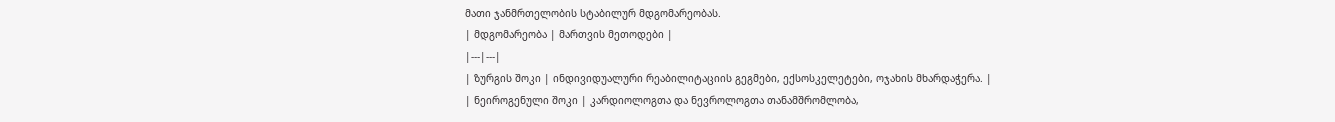მათი ჯანმრთელობის სტაბილურ მდგომარეობას.
| მდგომარეობა | მართვის მეთოდები |
|---|---|
| ზურგის შოკი | ინდივიდუალური რეაბილიტაციის გეგმები, ექსოსკელეტები, ოჯახის მხარდაჭერა. |
| ნეიროგენული შოკი | კარდიოლოგთა და ნევროლოგთა თანამშრომლობა,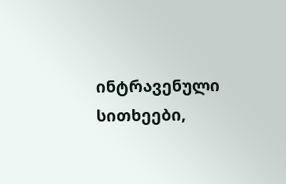ინტრავენული სითხეები,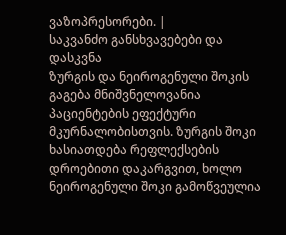ვაზოპრესორები. |
საკვანძო განსხვავებები და დასკვნა
ზურგის და ნეიროგენული შოკის გაგება მნიშვნელოვანია პაციენტების ეფექტური მკურნალობისთვის. ზურგის შოკი ხასიათდება რეფლექსების დროებითი დაკარგვით, ხოლო ნეიროგენული შოკი გამოწვეულია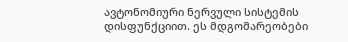ავტონომიური ნერვული სისტემის დისფუნქციით. ეს მდგომარეობები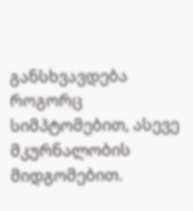განსხვავდება როგორც სიმპტომებით, ასევე მკურნალობის მიდგომებით.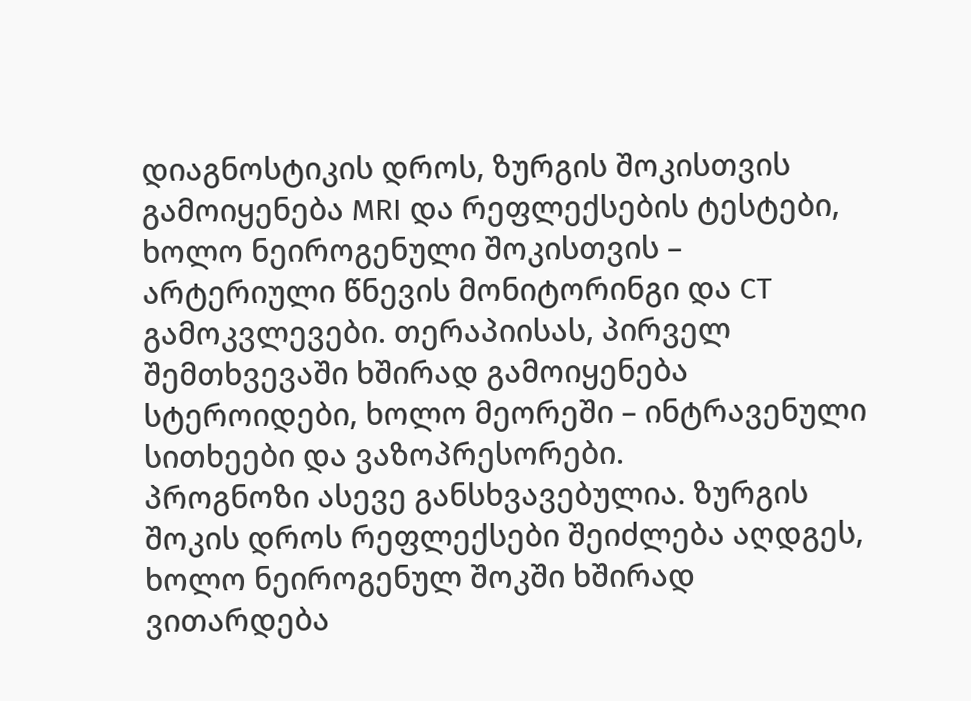დიაგნოსტიკის დროს, ზურგის შოკისთვის გამოიყენება MRI და რეფლექსების ტესტები, ხოლო ნეიროგენული შოკისთვის – არტერიული წნევის მონიტორინგი და CT გამოკვლევები. თერაპიისას, პირველ შემთხვევაში ხშირად გამოიყენება სტეროიდები, ხოლო მეორეში – ინტრავენული სითხეები და ვაზოპრესორები.
პროგნოზი ასევე განსხვავებულია. ზურგის შოკის დროს რეფლექსები შეიძლება აღდგეს, ხოლო ნეიროგენულ შოკში ხშირად ვითარდება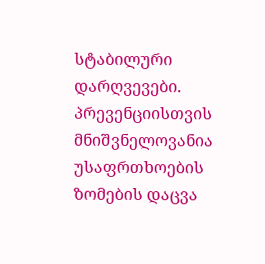სტაბილური დარღვევები. პრევენციისთვის მნიშვნელოვანია უსაფრთხოების ზომების დაცვა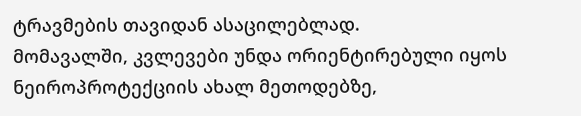ტრავმების თავიდან ასაცილებლად.
მომავალში, კვლევები უნდა ორიენტირებული იყოს ნეიროპროტექციის ახალ მეთოდებზე,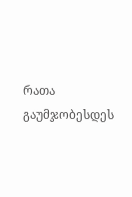რათა გაუმჯობესდეს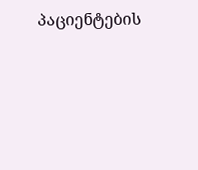პაციენტების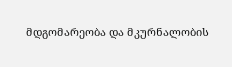მდგომარეობა და მკურნალობის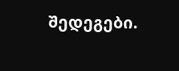შედეგები.